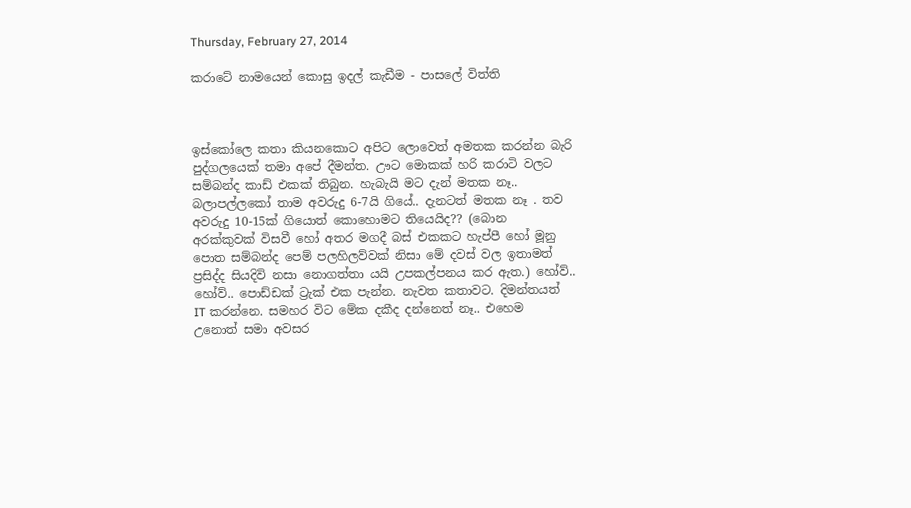Thursday, February 27, 2014

කරාටේ නාමයෙන් කොසු ඉදල් කැඩීම - පාසලේ විත්ති



ඉස්කෝලෙ කතා කියනකොට අපිට ලොවෙත් අමතක කරන්න බැරි පුද්ගලයෙක් තමා අපේ දීමන්ත. ඌට මොකක් හරි කරාටි වලට සම්බන්ද කාඩ් එකක් තිබුන. හැබැයි මට දැන් මතක නෑ.. බලාපල්ලකෝ තාම අවරුදු 6-7යි ගියේ.. දැනටත් මතක නෑ . තව අවරුදු 10-15ක් ගියොත් කොහොමට තියෙයිද?? (බොන අරක්කුවක් විසවී හෝ අතර මගදී බස් එකකට හැප්පී හෝ මූනු පොත සම්බන්ද පෙම් පලහිලව්වක් නිසා මේ දවස් වල ඉතාමත් ප්‍රසිද්ද සියදිවි නසා නොගත්තා යයි උපකල්පනය කර ඇත.) හෝව්.. හෝව්.. පොඩ්ඩක් ට්‍රැක් එක පැන්න. නැවත කතාවට. දිමන්තයත් IT කරන්නෙ. සමහර විට මේක දකීද දන්නෙත් නෑ.. එහෙම උනොත් සමා අවසර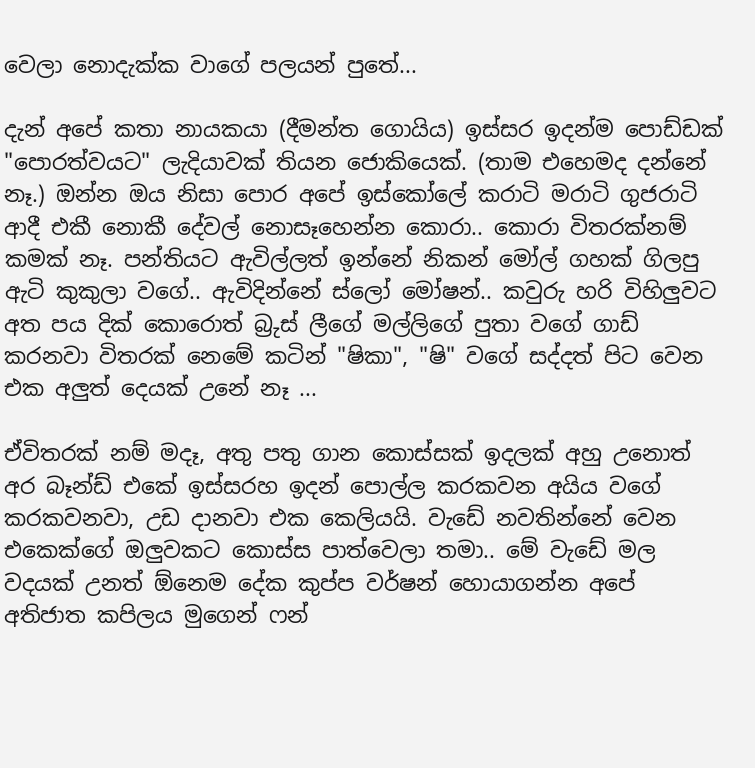වෙලා නොදැක්ක වාගේ පලයන් පුතේ...

දැන් අපේ කතා නායකයා (දීමන්ත ගොයිය) ඉස්සර ඉදන්ම පොඩ්ඩක් "පොරත්වයට" ලැදියාවක් තියන ජොකියෙක්. (තාම එහෙමද දන්නේ නෑ.) ඔන්න ඔය නිසා පොර අපේ ඉස්කෝලේ කරාටි මරාටි ගුජරාටි ආදී එකී නොකී දේවල් නොසෑහෙන්න කොරා.. කොරා විතරක්නම් කමක් නෑ. පන්තියට ඇවිල්ලත් ඉන්නේ නිකන් මෝල් ගහක් ගිලපු ඇටි කුකුලා වගේ.. ඇවිදින්නේ ස්ලෝ මෝෂන්.. කවුරු හරි විහිලුවට අත පය දික් කොරොත් බ්‍රුස් ලීගේ මල්ලිගේ පුතා වගේ ගාඩ් කරනවා විතරක් නෙමේ කටින් "ෂිකා", "ෂි" වගේ සද්දත් පිට වෙන එක අලුත් දෙයක් උනේ නෑ ...

ඒවිතරක් නම් මදෑ, අතු පතු ගාන කොස්සක් ඉදලක් අහු උනොත් අර බෑන්ඩ් එකේ ඉස්සරහ ඉදන් පොල්ල කරකවන අයිය වගේ කරකවනවා, උඩ දානවා එක කෙලියයි. වැඩේ නවතින්නේ වෙන එකෙක්ගේ ඔලුවකට කොස්ස පාත්වෙලා තමා.. මේ වැඩේ මල වදයක් උනත් ඕනෙම දේක කුප්ප වර්ෂන් හොයාගන්න අපේ අතිජාත කපිලය මුගෙන් ෆන්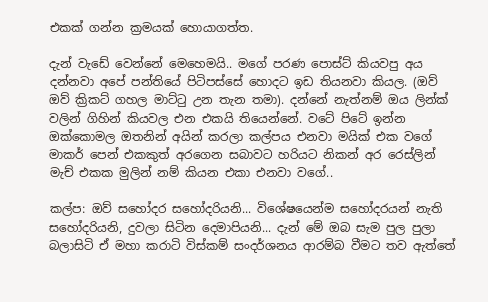එකක් ගන්න ක්‍රමයක් හොයාගත්ත.

දැන් වැඩේ වෙන්නේ මෙහෙමයි.. මගේ පරණ පොස්ට් කියවපු අය දන්නවා අපේ පන්තියේ පිටිපස්සේ හොදට ඉඩ තියනවා කියල. (ඔව් ඔව් ක්‍රිකට් ගහල මාට්ටු උන තැන තමා). දන්නේ නැත්නම් ඔය ලින්ක් වලින් ගිහින් කියවල එන එකයි තියෙන්නේ. වටේ පිටේ ඉන්න ඔක්කොමල ඔතනින් අයින් කරලා කල්පය එනවා මයික් එක වගේ මාකර් පෙන් එකකුත් අරගෙන සබාවට හරියට නිකන් අර රෙස්ලින් මැච් එකක මුලින් නම් කියන එකා එනවා වගේ..

කල්ප: ඔව් සහෝදර සහෝදරියනි... විශේෂයෙන්ම සහෝදරයන් නැති සහෝදරියනි, දුවලා සිටින දෙමාපියනි... දැන් මේ ඔබ සැම පුල පුලා බලාසිටි ඒ මහා කරාටි විස්කම් සංදර්ශනය ආරම්බ වීමට තව ඇත්තේ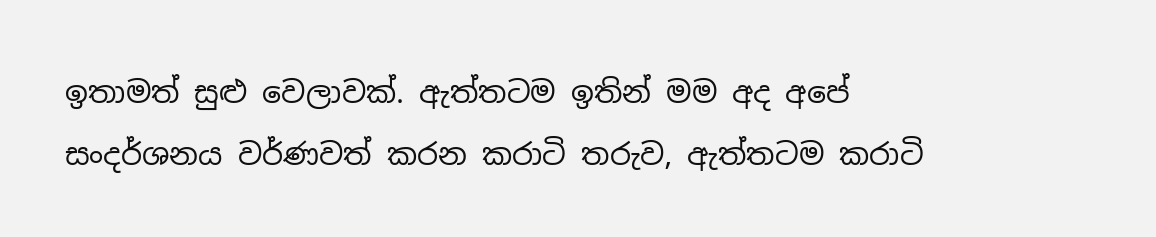ඉතාමත් සුළු වෙලාවක්. ඇත්තටම ඉතින් මම අද අපේ සංදර්ශනය වර්ණවත් කරන කරාටි තරුව, ඇත්තටම කරාටි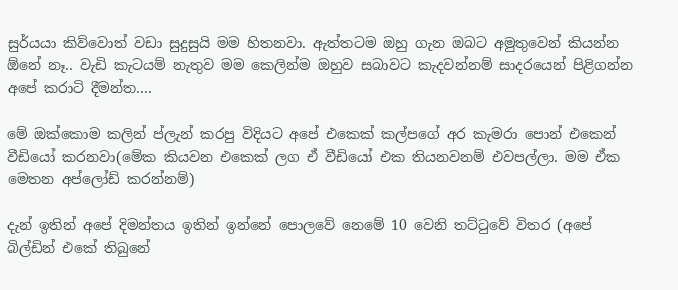සුර්යයා කිව්වොත් වඩා සුදුසුයි මම හිතනවා. ඇත්තටම ඔහු ගැන ඔබට අමුතුවෙන් කියන්න ඕනේ නෑ.. වැඩි කැටයම් නැතුව මම කෙලින්ම ඔහුව සබාවට කැදවන්නම් සාදරයෙන් පිළිගන්න අපේ කරාටි දීමන්ත....

මේ ඔක්කොම කලින් ප්ලැන් කරපු විදියට අපේ එකෙක් කල්පගේ අර කැමරා පොන් එකෙන් වීඩියෝ කරනවා(මේක කියවන එකෙක් ලග ඒ වීඩියෝ එක තියනවනම් එවපල්ලා. මම ඒක මෙතන අප්ලෝඩ් කරන්නම්)

දැන් ඉතින් අපේ දිමන්තය ඉතින් ඉන්නේ පොලවේ නෙමේ 10 වෙනි තට්ටුවේ විතර (අපේ බිල්ඩින් එකේ තිබුනේ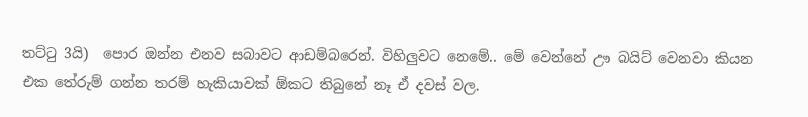තට්ටු 3යි)  පොර ඔන්න එනව සබාවට ආඩම්බරෙන්. විහිලුවට නෙමේ.. මේ වෙන්නේ ඌ බයිට් වෙනවා කියන එක තේරුම් ගන්න තරම් හැකියාවක් ඕකට තිබුනේ නෑ ඒ දවස් වල.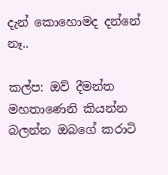දැන් කොහොමද දන්නේ නෑ..

කල්ප: ඔව් දීමන්ත මහතාණෙනි කියන්න බලන්න ඔබගේ කරාටි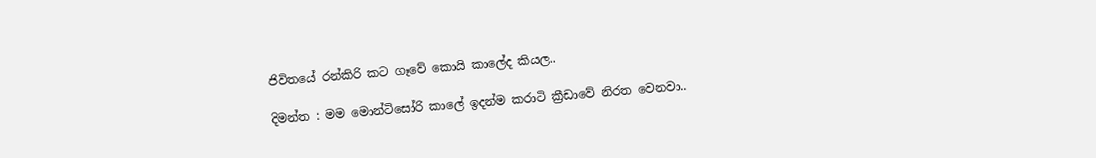ජිවිතයේ රන්කිරි කට ගෑවේ කොයි කාලේද කියල..

දිමන්ත : මම මොන්ටිසෝරි කාලේ ඉදන්ම කරාටි ක්‍රීඩාවේ නිරත වෙනවා..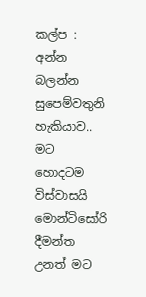කල්ප : අන්න බලන්න සුපෙම්වතුනි හැකියාව.. මට හොදටම විස්වාසයි මොන්ටිසෝරි දීමන්ත උනත් මට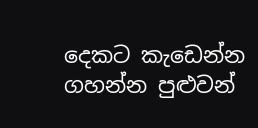දෙකට කැඩෙන්න ගහන්න පුළුවන්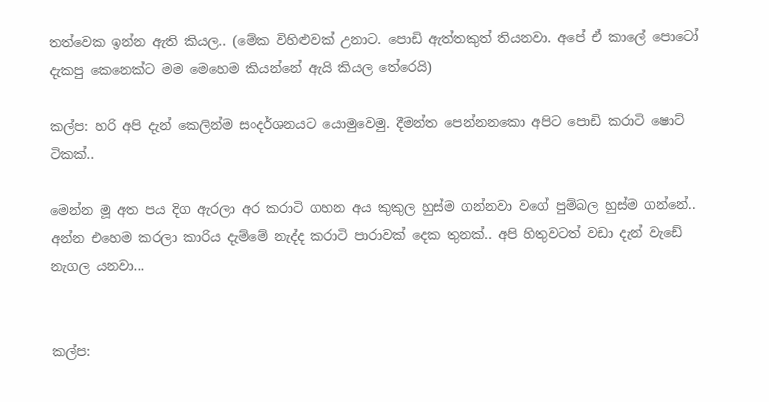තත්වෙක ඉන්න ඇති කියල.. (මේක විහිළුවක් උනාට. පොඩි ඇත්තකුත් තියනවා. අපේ ඒ කාලේ පොටෝ දැකපු කෙනෙක්ට මම මෙහෙම කියන්නේ ඇයි කියල තේරෙයි)

කල්ප: හරි අපි දැන් කෙලින්ම සංදර්ශනයට යොමුවෙමු. දීමන්ත පෙන්නනකො අපිට පොඩි කරාටි ෂොට් ටිකක්..

මෙන්න මූ අත පය දිග ඇරලා අර කරාටි ගහන අය කුකුල හුස්ම ගන්නවා වගේ පුම්බල හුස්ම ගන්නේ.. අන්න එහෙම කරලා කාරිය දැම්මේ නැද්ද කරාටි පාරාවක් දෙක තුනක්.. අපි හිතුවටත් වඩා දැන් වැඩේ නැගල යනවා...


කල්ප: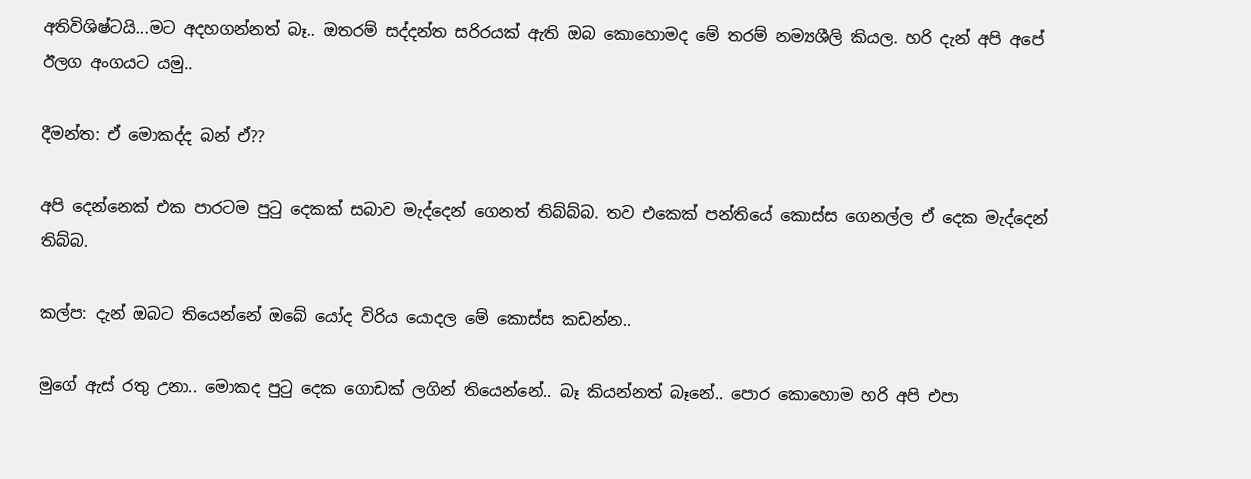අතිවිශිෂ්ටයි...මට අදහගන්නත් බෑ.. ඔතරම් සද්දන්ත සරිරයක් ඇති ඔබ කොහොමද මේ තරම් නම්‍යශීලි කියල. හරි දැන් අපි අපේ ඊලග අංගයට යමු..

දීමන්ත: ඒ මොකද්ද බන් ඒ??

අපි දෙන්නෙක් එක පාරටම පුටු දෙකක් සබාව මැද්දෙන් ගෙනත් තිබ්බ්බ. තව එකෙක් පන්තියේ කොස්ස ගෙනල්ල ඒ දෙක මැද්දෙන් තිබ්බ.

කල්ප: දැන් ඔබට තියෙන්නේ ඔබේ යෝද විරිය යොදල මේ කොස්ස කඩන්න..

මුගේ ඇස් රතු උනා.. මොකද පුටු දෙක ගොඩක් ලගින් තියෙන්නේ.. බෑ කියන්නත් බෑනේ.. පොර කොහොම හරි අපි එපා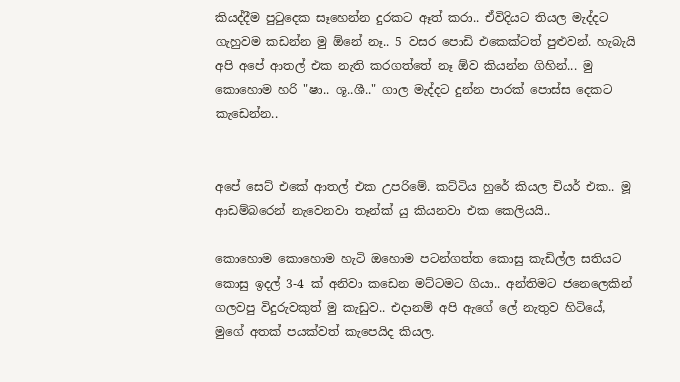කියද්දීම පුටුදෙක සෑහෙන්න දුරකට ඈත් කරා.. ඒවිදියට තියල මැද්දට ගැහුවම කඩන්න මු ඕනේ නෑ.. 5 වසර පොඩි එකෙක්ටත් පුළුවන්. හැබැයි අපි අපේ ආතල් එක නැති කරගත්තේ නෑ ඕව කියන්න ගිහින්... මු කොහොම හරි "ෂා.. ශූ..ශී.." ගාල මැද්දට දුන්න පාරක් පොස්ස දෙකට කැඩෙන්න..


අපේ සෙට් එකේ ආතල් එක උපරිමේ. කට්ටිය හුරේ කියල චියර් එක.. මූ ආඩම්බරෙන් නැවෙනවා තෑන්ක් යු කියනවා එක කෙලියයි..

කොහොම කොහොම හැටි ඔහොම පටන්ගත්ත කොසු කැඩිල්ල සතියට කොසු ඉදල් 3-4 ක් අනිවා කඩෙන මට්ටමට ගියා.. අන්තිමට ජනෙලෙකින් ගලවපු විදුරුවකුත් මු කැඩුව.. එදානම් අපි ඇගේ ලේ නැතුව හිටියේ, මුගේ අතක් පයක්වත් කැපෙයිද කියල.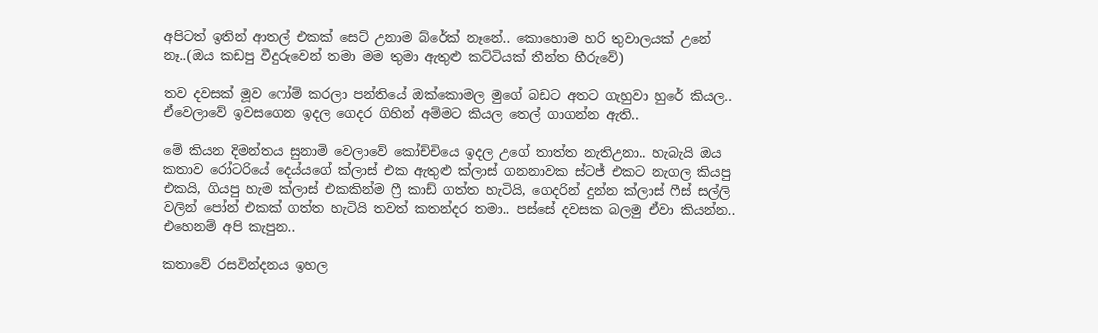අපිටත් ඉතින් ආතල් එකක් සෙට් උනාම බ්රේක් නෑනේ.. කොහොම හරි තුවාලයක් උනේ නෑ..(ඔය කඩපු වීදුරුවෙන් තමා මම තුමා ඇතුළු කට්ටියක් තීන්ත හීරුවේ)

තව දවසක් මූව ෆෝම් කරලා පන්තියේ ඔක්කොමල මුගේ බඩට අතට ගැහුවා හුරේ කියල.. ඒවෙලාවේ ඉවසගෙන ඉදල ගෙදර ගිහින් අම්මට කියල තෙල් ගාගන්න ඇති..

මේ කියන දිමන්තය සුනාමි වෙලාවේ කෝච්චියෙ ඉදල උගේ තාත්ත නැතිඋනා.. හැබැයි ඔය කතාව රෝටරියේ දෙය්යගේ ක්ලාස් එක ඇතුළු ක්ලාස් ගනනාවක ස්ටජ් එකට නැගල කියපු එකයි, ගියපු හැම ක්ලාස් එකකින්ම ෆ්‍රී කාඩ් ගත්ත හැටියි, ගෙදරින් දුන්න ක්ලාස් ෆීස් සල්ලි වලින් පෝන් එකක් ගත්ත හැටියි තවත් කතන්දර තමා.. පස්සේ දවසක බලමු ඒවා කියන්න.. එහෙනම් අපි කැපුන..

කතාවේ රසවින්දනය ඉහල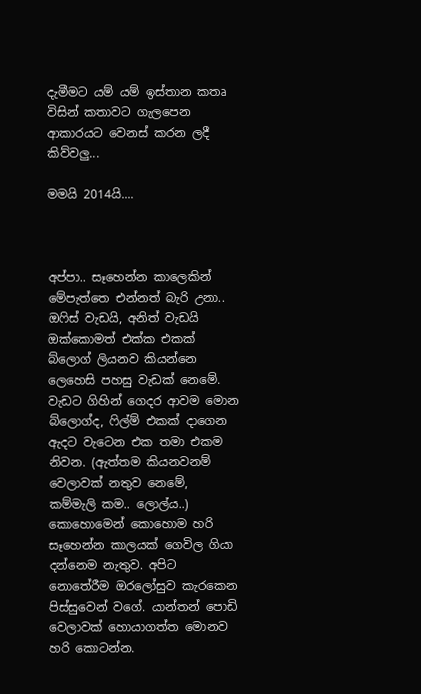දැමීමට යම් යම් ඉස්තාන කතෘ විසින් කතාවට ගැලපෙන ආකාරයට වෙනස් කරන ලදී කිව්වලු...

මමයි 2014යි....



අප්පා.. සෑහෙන්න කාලෙකින් මේපැත්තෙ එන්නත් බැරි උනා.. ඔෆිස් වැඩයි, අනිත් වැඩයි ඔක්කොමත් එක්ක එකක් බ්ලොග් ලියනව කියන්නෙ ලෙහෙසි පහසු වැඩක් නෙමේ. වැඩට ගිහින් ගෙදර ආවම මොන බ්ලොග්ද, ෆිල්ම් එකක් දාගෙන ඇදට වැටෙන එක තමා එකම නිවන. (ඇත්තම කියනවනම් වෙලාවක් නතුව නෙමේ, කම්මැලි කම.. ලොල්ය..) කොහොමෙන් කොහොම හරි සෑහෙන්න කාලයක් ගෙවිල ගියා දන්නෙම නැතුව. අපිට නොතේරීම ඔරලෝසුව කැරකෙන පිස්සුවෙන් වගේ. යාන්තන් පොඩි වෙලාවක් හොයාගත්ත මොනව හරි කොටන්න.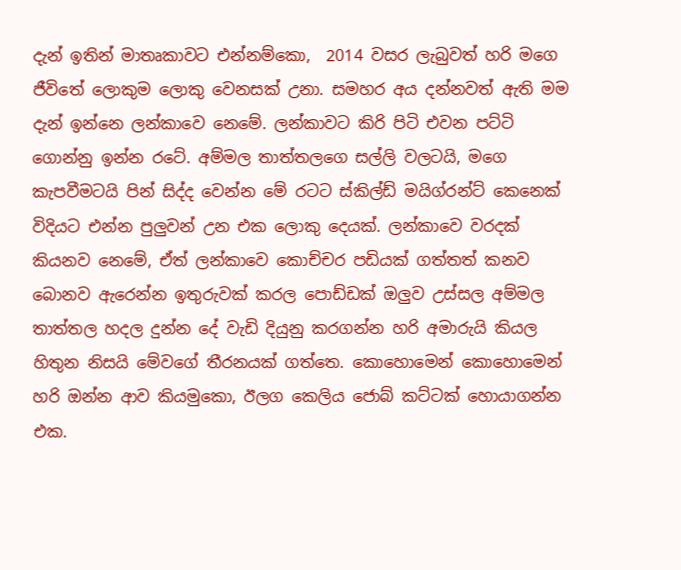දැන් ඉතින් මාතෘකාවට එන්නම්කො,  2014 වසර ලැබුවත් හරි මගෙ ජීවිතේ ලොකුම ලොකු වෙනසක් උනා. සමහර අය දන්නවත් ඇති මම දැන් ඉන්නෙ ලන්කාවෙ නෙමේ. ලන්කාවට කිරි පිටි එවන පට්ටි ගොන්නු ඉන්න රටේ. අම්මල තාත්තලගෙ සල්ලි වලටයි, මගෙ කැපවීමටයි පින් සිද්ද වෙන්න මේ රටට ස්කිල්ඩ් මයිග්රන්ට් කෙනෙක් විදියට එන්න පුලුවන් උන එක ලොකු දෙයක්. ලන්කාවෙ වරදක් කියනව නෙමේ, ඒත් ලන්කාවෙ කොච්චර පඩියක් ගත්තත් කනව බොනව ඇරෙන්න ඉතුරුවක් කරල පොඩ්ඩක් ඔලුව උස්සල අම්මල තාත්තල හදල දුන්න දේ වැඩි දියුනු කරගන්න හරි අමාරුයි කියල හිතුන නිසයි මේවගේ තීරනයක් ගත්තෙ. කොහොමෙන් කොහොමෙන් හරි ඔන්න ආව කියමුකො, ඊලග කෙලිය ජොබ් කට්ටක් හොයාගන්න එක.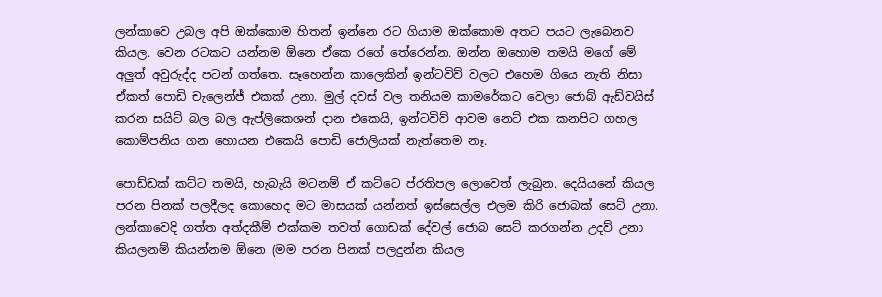ලන්කාවෙ උබල අපි ඔක්කොම හිතන් ඉන්නෙ රට ගියාම ඔක්කොම අතට පයට ලැබෙනව කියල. වෙන රටකට යන්නම ඕනෙ ඒකෙ රගේ තේරෙන්න. ඔන්න ඔහොම තමයි මගේ මේ අලුත් අවුරුද්ද පටන් ගත්තෙ. සෑහෙන්න කාලෙකින් ඉන්ටවිව් වලට එහෙම ගියෙ නැති නිසා ඒකත් පොඩි චැලෙන්ජ් එකක් උනා. මුල් දවස් වල තනියම කාමරේකට වෙලා ජොබ් ඇඩ්වයිස් කරන සයිට් බල බල ඇප්ලිකෙශන් දාන එකෙයි, ඉන්ටවිව් ආවම නෙට් එක කනපිට ගහල කොම්පනිය ගන හොයන එකෙයි පොඩි ජොලියක් නැත්තෙම නෑ.

පොඩ්ඩක් කට්ට තමයි, හැබැයි මටනම් ඒ කට්ටෙ ප්රතිපල ලොවෙත් ලැබුන. දෙයියනේ කියල පරන පිනක් පලදීලද කොහෙද මට මාසයක් යන්නත් ඉස්සෙල්ල එලම කිරි ජොබක් සෙට් උනා. ලන්කාවෙදි ගත්ත අත්දකීම් එක්කම තවත් ගොඩක් දේවල් ජොබ සෙට් කරගන්න උදව් උනා කියලනම් කියන්නම ඕනෙ (මම පරන පිනක් පලදුන්න කියල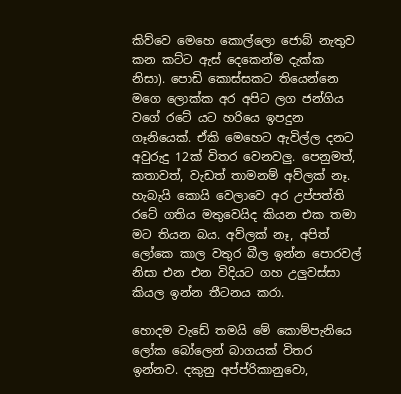කිව්වෙ මෙහෙ කොල්ලො ජොබ් නැතුව කන කට්ට ඇස් දෙකෙන්ම දැක්ක නිසා). පොඩි කොස්සකට තියෙන්නෙ මගෙ ලොක්ක අර අපිට ලග ජන්ගිය වගේ රටේ යට හරියෙ ඉපදුන ගෑනියෙක්. ඒකි මෙහෙට ඇවිල්ල දනට අවුරුදු 12ක් විතර වෙනවලු. පෙනුමත්, කතාවත්, වැඩත් තාමනම් අව්ලක් නෑ. හැබැයි කොයි වෙලාවෙ අර උප්පත්ති රටේ ගතිය මතුවෙයිද කියන එක තමා මට තියන බය. අව්ලක් නෑ, අපිත් ලෝකෙ කාල වතුර බීල ඉන්න පොරවල් නිසා එන එන විදියට ගහ උලුවස්සා කියල ඉන්න තීටනය කරා.

හොදම වැඩේ තමයි මේ කොම්පැනියෙ ලෝක බෝලෙන් බාගයක් විතර ඉන්නව. දකුනු අප්ප්රිකානුවො,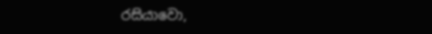රසියාවො,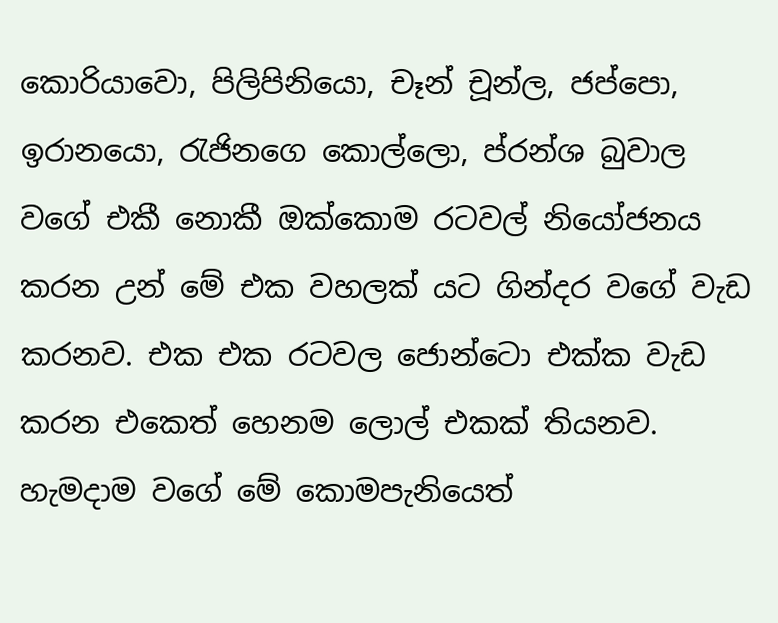කොරියාවො, පිලිපිනියො, චෑන් චූන්ල, ජප්පො, ඉරානයො, රැජිනගෙ කොල්ලො, ප්රන්ශ බුවාල වගේ එකී නොකී ඔක්කොම රටවල් නියෝජනය කරන උන් මේ එක වහලක් යට ගින්දර වගේ වැඩ කරනව. එක එක රටවල ජොන්ටො එක්ක වැඩ කරන එකෙත් හෙනම ලොල් එකක් තියනව.
හැමදාම වගේ මේ කොමපැනියෙත්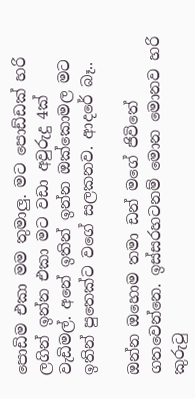පොඩිම එකා මම තුමාලු. මට පොඩ්ඩක් හරි ලගින් ඉන්න එකා මට වඩා අවුරුදු 4ක් වැඩිමල්. අනේ ඉතින් ඉන්න ඔක්කොමල මට ඉතින් පුතෙක්ට වගේ සලකනව. ආදරේ බෑ..

ඔන්න ඔහොම තමා ඩන් මගේ ජිවිතේ ගතවෙන්නෙ. ඉස්සරහටනම් මොන මොනව හරි කුරුටු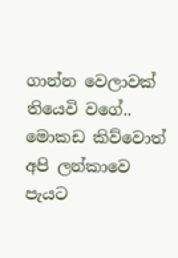ගාන්න වෙලාවක් තියෙවි වගේ.. මොකඩ කිව්වොත් අපි ලන්කාවෙ පැයට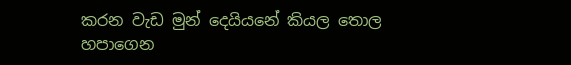කරන වැඩ මුන් දෙයියනේ කියල තොල හපාගෙන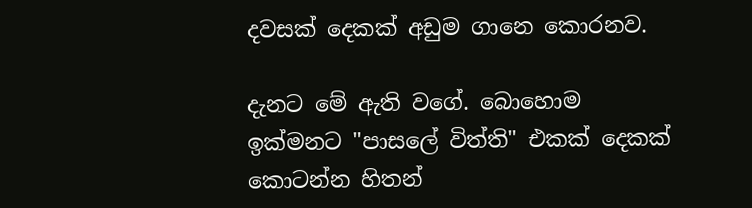දවසක් දෙකක් අඩුම ගානෙ කොරනව.

දැනට මේ ඇති වගේ. බොහොම ඉක්මනට "පාසලේ විත්ති" එකක් දෙකක් කොටන්න හිතන්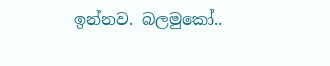ඉන්නව. බලමුකෝ..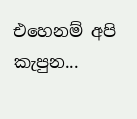එහෙනම් අපි කැපුන...